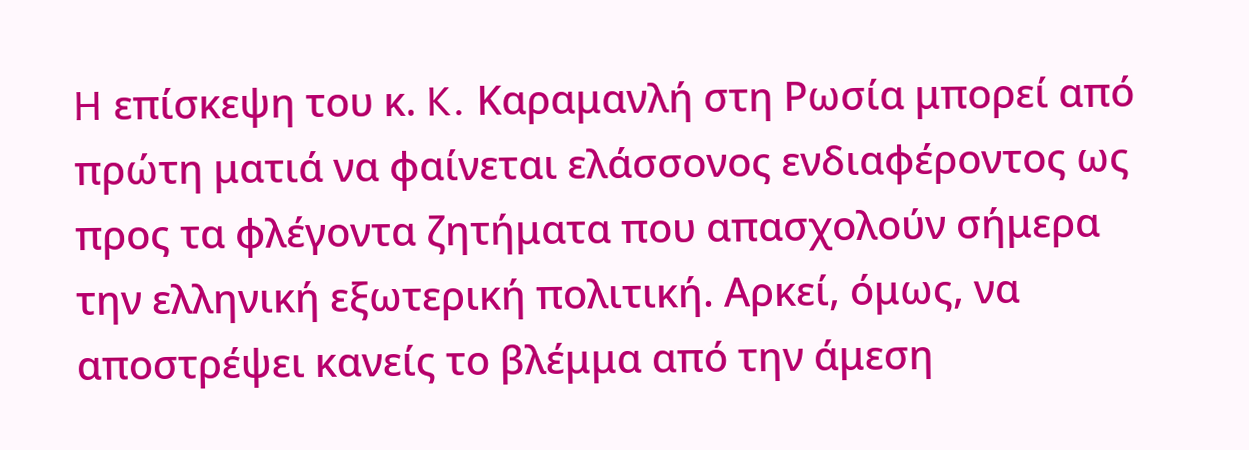H επίσκεψη του κ. K. Καραμανλή στη Ρωσία μπορεί από πρώτη ματιά να φαίνεται ελάσσονος ενδιαφέροντος ως προς τα φλέγοντα ζητήματα που απασχολούν σήμερα την ελληνική εξωτερική πολιτική. Αρκεί, όμως, να αποστρέψει κανείς το βλέμμα από την άμεση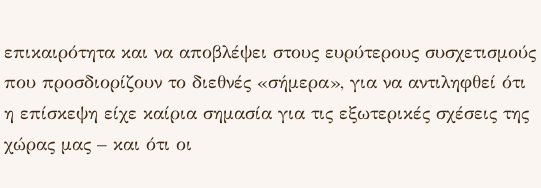επικαιρότητα και να αποβλέψει στους ευρύτερους συσχετισμούς που προσδιορίζουν το διεθνές «σήμερα», για να αντιληφθεί ότι η επίσκεψη είχε καίρια σημασία για τις εξωτερικές σχέσεις της χώρας μας – και ότι οι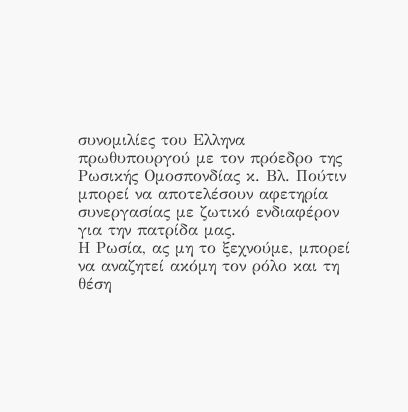συνομιλίες του Ελληνα πρωθυπουργού με τον πρόεδρο της Ρωσικής Ομοσπονδίας κ. Βλ. Πούτιν μπορεί να αποτελέσουν αφετηρία συνεργασίας με ζωτικό ενδιαφέρον για την πατρίδα μας.
Η Ρωσία, ας μη το ξεχνούμε, μπορεί να αναζητεί ακόμη τον ρόλο και τη θέση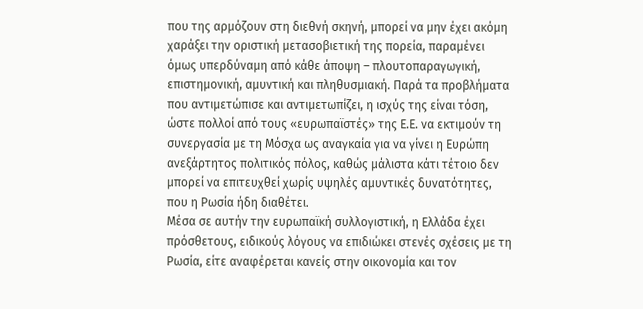που της αρμόζουν στη διεθνή σκηνή, μπορεί να μην έχει ακόμη χαράξει την οριστική μετασοβιετική της πορεία, παραμένει όμως υπερδύναμη από κάθε άποψη – πλουτοπαραγωγική, επιστημονική, αμυντική και πληθυσμιακή. Παρά τα προβλήματα που αντιμετώπισε και αντιμετωπίζει, η ισχύς της είναι τόση, ώστε πολλοί από τους «ευρωπαϊστές» της E.E. να εκτιμούν τη συνεργασία με τη Μόσχα ως αναγκαία για να γίνει η Ευρώπη ανεξάρτητος πολιτικός πόλος, καθώς μάλιστα κάτι τέτοιο δεν μπορεί να επιτευχθεί χωρίς υψηλές αμυντικές δυνατότητες, που η Ρωσία ήδη διαθέτει.
Μέσα σε αυτήν την ευρωπαϊκή συλλογιστική, η Ελλάδα έχει πρόσθετους, ειδικούς λόγους να επιδιώκει στενές σχέσεις με τη Ρωσία, είτε αναφέρεται κανείς στην οικονομία και τον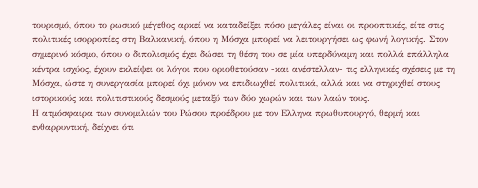τουρισμό, όπου το ρωσικό μέγεθος αρκεί να καταδείξει πόσο μεγάλες είναι οι προοπτικές, είτε στις πολιτικές ισορροπίες στη Βαλκανική, όπου η Μόσχα μπορεί να λειτουργήσει ως φωνή λογικής. Στον σημερινό κόσμο, όπου ο διπολισμός έχει δώσει τη θέση του σε μία υπερδύναμη και πολλά επάλληλα κέντρα ισχύος, έχουν εκλείψει οι λόγοι που οριοθετούσαν -και ανέστελλαν- τις ελληνικές σχέσεις με τη Μόσχα, ώστε η συνεργασία μπορεί όχι μόνον να επιδιωχθεί πολιτικά, αλλά και να στηριχθεί στους ιστορικούς και πολιτιστικούς δεσμούς μεταξύ των δύο χωρών και των λαών τους.
Η ατμόσφαιρα των συνομιλιών του Ρώσου προέδρου με τον Ελληνα πρωθυπουργό, θερμή και ενθαρρυντική, δείχνει ότι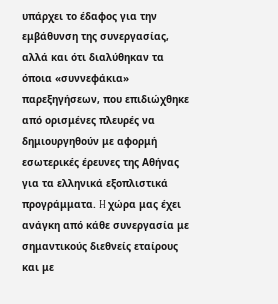υπάρχει το έδαφος για την εμβάθυνση της συνεργασίας, αλλά και ότι διαλύθηκαν τα όποια «συννεφάκια» παρεξηγήσεων, που επιδιώχθηκε από ορισμένες πλευρές να δημιουργηθούν με αφορμή εσωτερικές έρευνες της Αθήνας για τα ελληνικά εξοπλιστικά προγράμματα. H χώρα μας έχει ανάγκη από κάθε συνεργασία με σημαντικούς διεθνείς εταίρους και με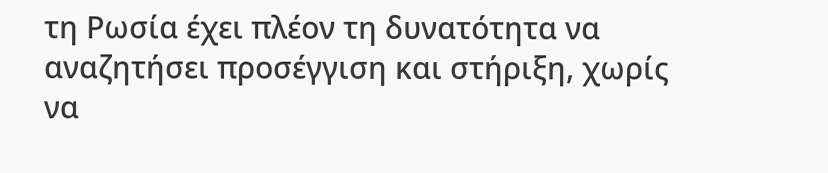τη Ρωσία έχει πλέον τη δυνατότητα να αναζητήσει προσέγγιση και στήριξη, χωρίς να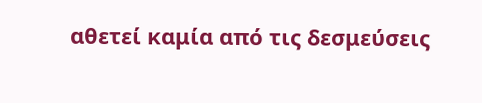αθετεί καμία από τις δεσμεύσεις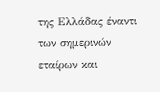της Ελλάδας έναντι των σημερινών εταίρων και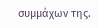συμμάχων της.